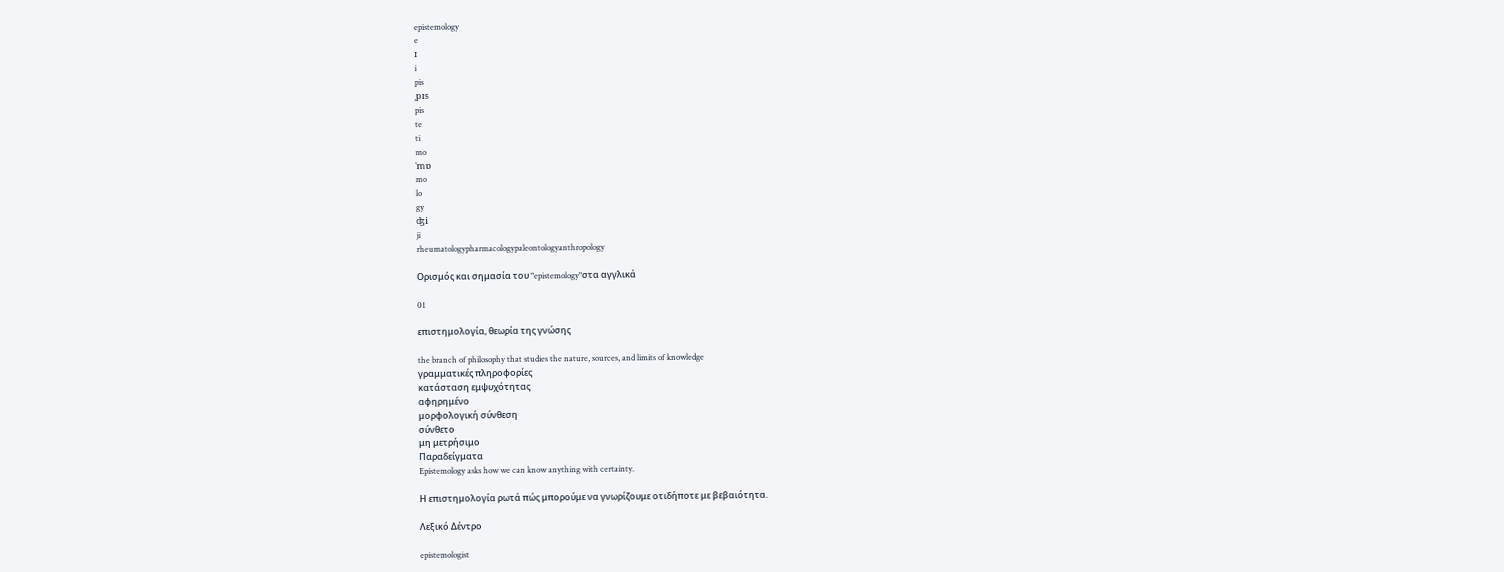epistemology
e
ɪ
i
pis
ˌpɪs
pis
te
ti
mo
ˈmɒ
mo
lo
gy
ʤi
ji
rheumatologypharmacologypaleontologyanthropology

Ορισμός και σημασία του "epistemology"στα αγγλικά

01

επιστημολογία, θεωρία της γνώσης

the branch of philosophy that studies the nature, sources, and limits of knowledge
γραμματικές πληροφορίες
κατάσταση εμψυχότητας
αφηρημένο
μορφολογική σύνθεση
σύνθετο
μη μετρήσιμο
Παραδείγματα
Epistemology asks how we can know anything with certainty.

Η επιστημολογία ρωτά πώς μπορούμε να γνωρίζουμε οτιδήποτε με βεβαιότητα.

Λεξικό Δέντρο

epistemologist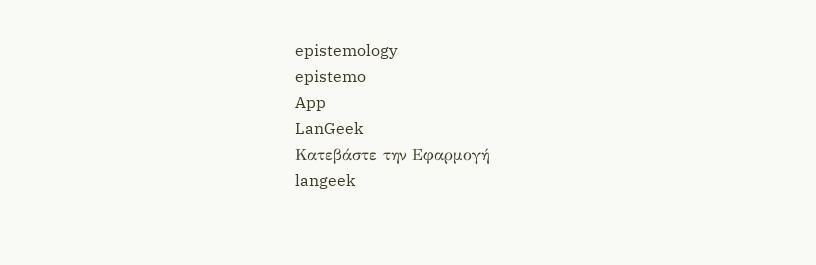epistemology
epistemo
App
LanGeek
Κατεβάστε την Εφαρμογή
langeek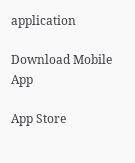application

Download Mobile App

App Store